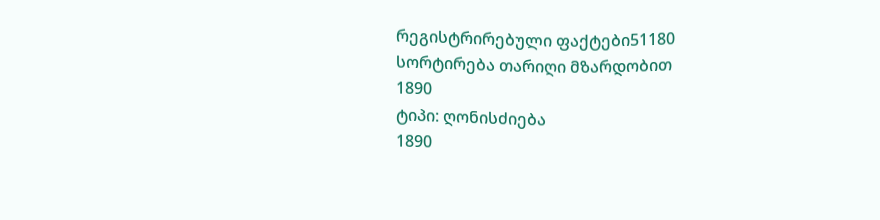რეგისტრირებული ფაქტები51180
სორტირება თარიღი მზარდობით
1890
ტიპი: ღონისძიება
1890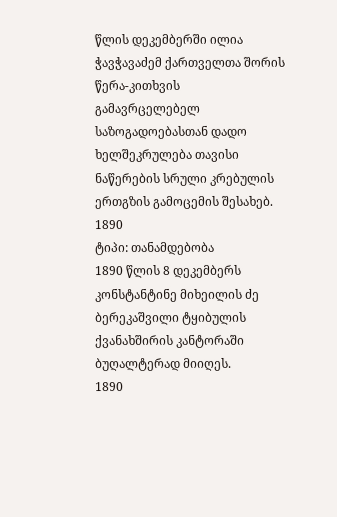წლის დეკემბერში ილია ჭავჭავაძემ ქართველთა შორის წერა-კითხვის გამავრცელებელ საზოგადოებასთან დადო ხელშეკრულება თავისი ნაწერების სრული კრებულის ერთგზის გამოცემის შესახებ.
1890
ტიპი: თანამდებობა
1890 წლის 8 დეკემბერს კონსტანტინე მიხეილის ძე ბერეკაშვილი ტყიბულის ქვანახშირის კანტორაში ბუღალტერად მიიღეს.
1890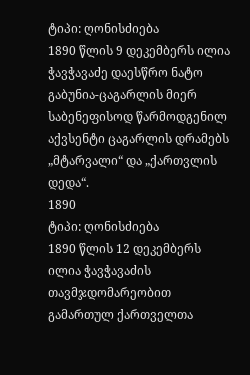ტიპი: ღონისძიება
1890 წლის 9 დეკემბერს ილია ჭავჭავაძე დაესწრო ნატო გაბუნია-ცაგარლის მიერ საბენეფისოდ წარმოდგენილ აქვსენტი ცაგარლის დრამებს „მტარვალი“ და „ქართვლის დედა“.
1890
ტიპი: ღონისძიება
1890 წლის 12 დეკემბერს ილია ჭავჭავაძის თავმჯდომარეობით გამართულ ქართველთა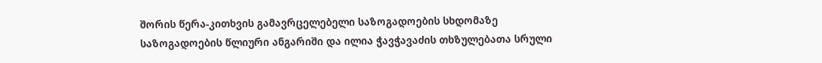შორის წერა-კითხვის გამავრცელებელი საზოგადოების სხდომაზე საზოგადოების წლიური ანგარიში და ილია ჭავჭავაძის თხზულებათა სრული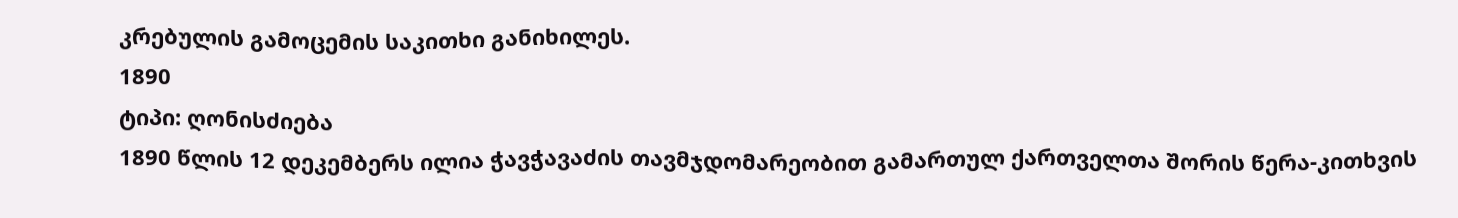კრებულის გამოცემის საკითხი განიხილეს.
1890
ტიპი: ღონისძიება
1890 წლის 12 დეკემბერს ილია ჭავჭავაძის თავმჯდომარეობით გამართულ ქართველთა შორის წერა-კითხვის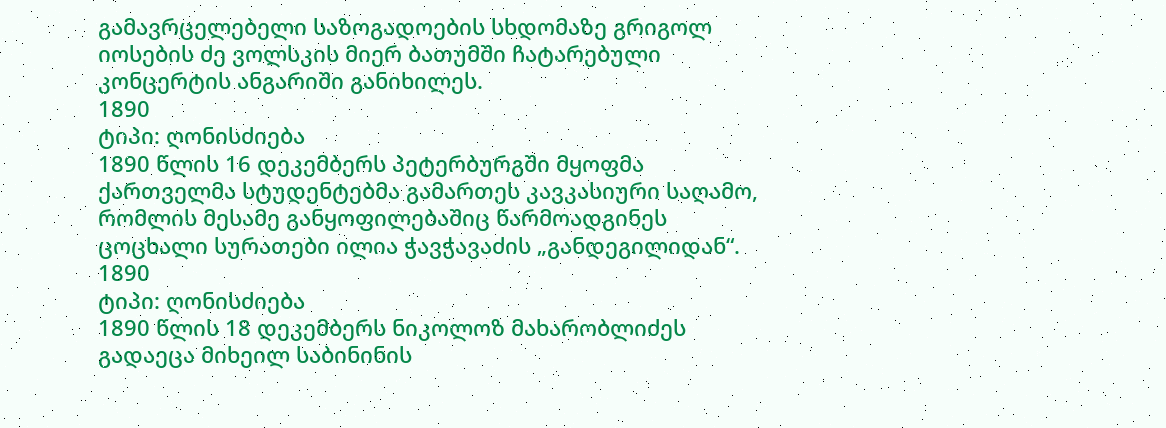გამავრცელებელი საზოგადოების სხდომაზე გრიგოლ იოსების ძე ვოლსკის მიერ ბათუმში ჩატარებული კონცერტის ანგარიში განიხილეს.
1890
ტიპი: ღონისძიება
1890 წლის 16 დეკემბერს პეტერბურგში მყოფმა ქართველმა სტუდენტებმა გამართეს კავკასიური საღამო, რომლის მესამე განყოფილებაშიც წარმოადგინეს ცოცხალი სურათები ილია ჭავჭავაძის „განდეგილიდან“.
1890
ტიპი: ღონისძიება
1890 წლის 18 დეკემბერს ნიკოლოზ მახარობლიძეს გადაეცა მიხეილ საბინინის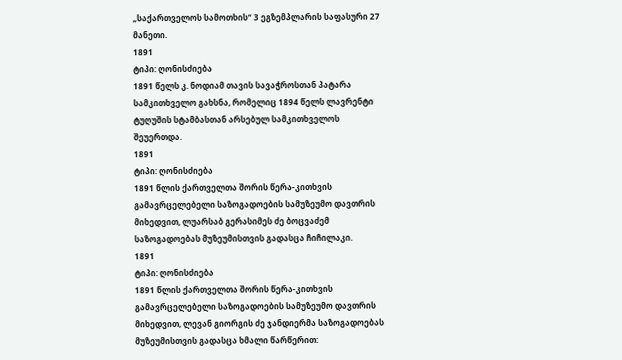„საქართველოს სამოთხის“ 3 ეგზემპლარის საფასური 27 მანეთი.
1891
ტიპი: ღონისძიება
1891 წელს კ. ნოდიამ თავის სავაჭროსთან პატარა სამკითხველო გახსნა, რომელიც 1894 წელს ლავრენტი ტუღუშის სტამბასთან არსებულ სამკითხველოს შეუერთდა.
1891
ტიპი: ღონისძიება
1891 წლის ქართველთა შორის წერა-კითხვის გამავრცელებელი საზოგადოების სამუზეუმო დავთრის მიხედვით, ლუარსაბ გერასიმეს ძე ბოცვაძემ საზოგადოებას მუზეუმისთვის გადასცა ჩიჩილაკი.
1891
ტიპი: ღონისძიება
1891 წლის ქართველთა შორის წერა-კითხვის გამავრცელებელი საზოგადოების სამუზეუმო დავთრის მიხედვით, ლევან გიორგის ძე ჯანდიერმა საზოგადოებას მუზეუმისთვის გადასცა ხმალი წარწერით: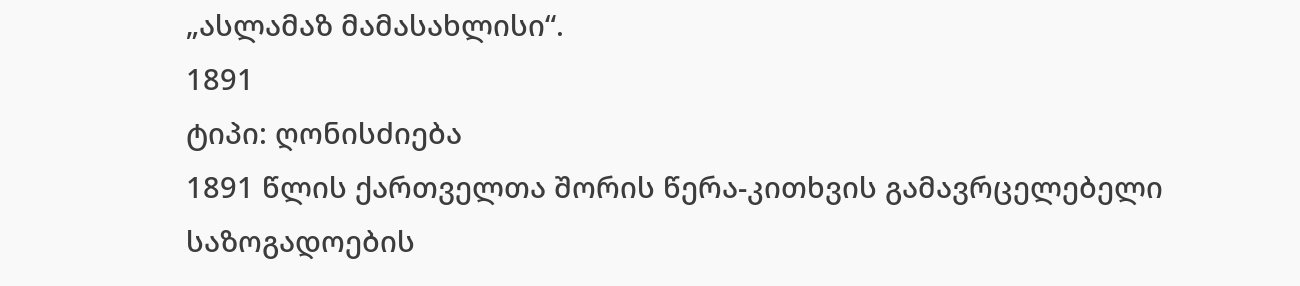„ასლამაზ მამასახლისი“.
1891
ტიპი: ღონისძიება
1891 წლის ქართველთა შორის წერა-კითხვის გამავრცელებელი საზოგადოების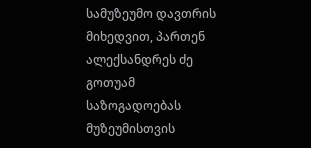სამუზეუმო დავთრის მიხედვით, პართენ ალექსანდრეს ძე გოთუამ საზოგადოებას მუზეუმისთვის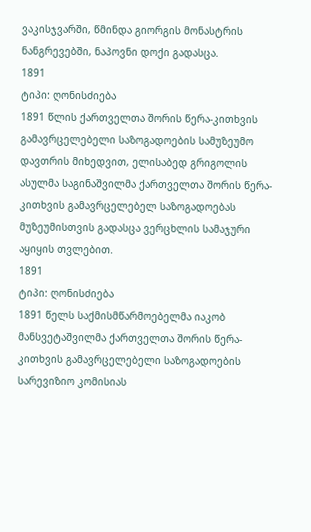ვაკისჯვარში, წმინდა გიორგის მონასტრის ნანგრევებში, ნაპოვნი დოქი გადასცა.
1891
ტიპი: ღონისძიება
1891 წლის ქართველთა შორის წერა-კითხვის გამავრცელებელი საზოგადოების სამუზეუმო დავთრის მიხედვით, ელისაბედ გრიგოლის ასულმა საგინაშვილმა ქართველთა შორის წერა-კითხვის გამავრცელებელ საზოგადოებას მუზეუმისთვის გადასცა ვერცხლის სამაჯური აყიყის თვლებით.
1891
ტიპი: ღონისძიება
1891 წელს საქმისმწარმოებელმა იაკობ მანსვეტაშვილმა ქართველთა შორის წერა-კითხვის გამავრცელებელი საზოგადოების სარევიზიო კომისიას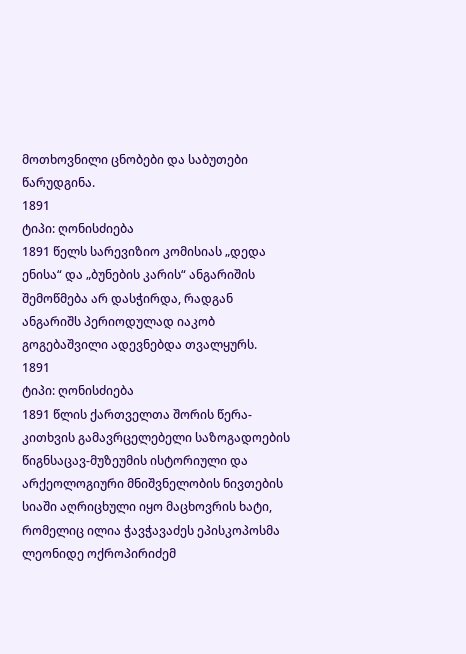მოთხოვნილი ცნობები და საბუთები წარუდგინა.
1891
ტიპი: ღონისძიება
1891 წელს სარევიზიო კომისიას „დედა ენისა“ და „ბუნების კარის“ ანგარიშის შემოწმება არ დასჭირდა, რადგან ანგარიშს პერიოდულად იაკობ გოგებაშვილი ადევნებდა თვალყურს.
1891
ტიპი: ღონისძიება
1891 წლის ქართველთა შორის წერა-კითხვის გამავრცელებელი საზოგადოების წიგნსაცავ-მუზეუმის ისტორიული და არქეოლოგიური მნიშვნელობის ნივთების სიაში აღრიცხული იყო მაცხოვრის ხატი, რომელიც ილია ჭავჭავაძეს ეპისკოპოსმა ლეონიდე ოქროპირიძემ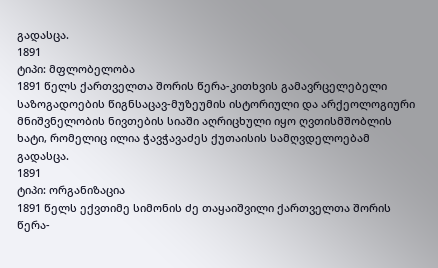გადასცა.
1891
ტიპი: მფლობელობა
1891 წელს ქართველთა შორის წერა-კითხვის გამავრცელებელი საზოგადოების წიგნსაცავ-მუზეუმის ისტორიული და არქეოლოგიური მნიშვნელობის ნივთების სიაში აღრიცხული იყო ღვთისმშობლის ხატი, რომელიც ილია ჭავჭავაძეს ქუთაისის სამღვდელოებამ გადასცა.
1891
ტიპი: ორგანიზაცია
1891 წელს ექვთიმე სიმონის ძე თაყაიშვილი ქართველთა შორის წერა-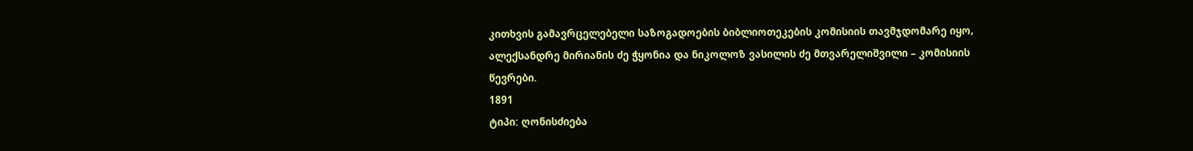კითხვის გამავრცელებელი საზოგადოების ბიბლიოთეკების კომისიის თავმჯდომარე იყო, ალექსანდრე მირიანის ძე ჭყონია და ნიკოლოზ ვასილის ძე მთვარელიშვილი – კომისიის წევრები.
1891
ტიპი: ღონისძიება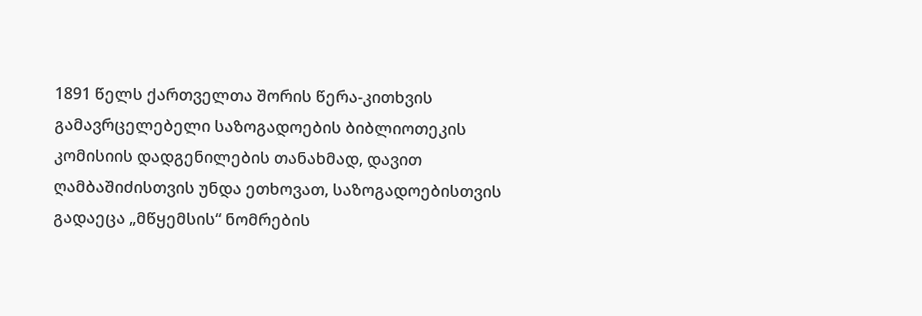1891 წელს ქართველთა შორის წერა-კითხვის გამავრცელებელი საზოგადოების ბიბლიოთეკის კომისიის დადგენილების თანახმად, დავით ღამბაშიძისთვის უნდა ეთხოვათ, საზოგადოებისთვის გადაეცა „მწყემსის“ ნომრების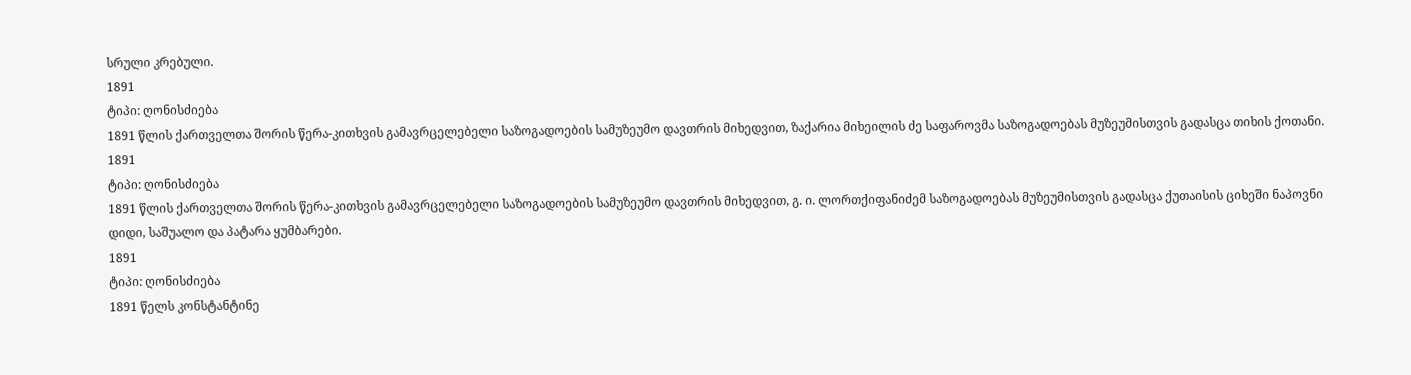სრული კრებული.
1891
ტიპი: ღონისძიება
1891 წლის ქართველთა შორის წერა-კითხვის გამავრცელებელი საზოგადოების სამუზეუმო დავთრის მიხედვით, ზაქარია მიხეილის ძე საფაროვმა საზოგადოებას მუზეუმისთვის გადასცა თიხის ქოთანი.
1891
ტიპი: ღონისძიება
1891 წლის ქართველთა შორის წერა-კითხვის გამავრცელებელი საზოგადოების სამუზეუმო დავთრის მიხედვით, გ. ი. ლორთქიფანიძემ საზოგადოებას მუზეუმისთვის გადასცა ქუთაისის ციხეში ნაპოვნი დიდი, საშუალო და პატარა ყუმბარები.
1891
ტიპი: ღონისძიება
1891 წელს კონსტანტინე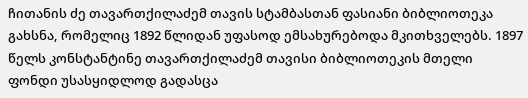ჩითანის ძე თავართქილაძემ თავის სტამბასთან ფასიანი ბიბლიოთეკა გახსნა, რომელიც 1892 წლიდან უფასოდ ემსახურებოდა მკითხველებს. 1897 წელს კონსტანტინე თავართქილაძემ თავისი ბიბლიოთეკის მთელი ფონდი უსასყიდლოდ გადასცა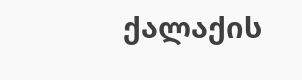ქალაქის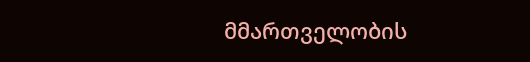მმართველობის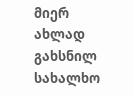მიერ ახლად გახსნილ სახალხო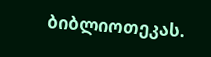ბიბლიოთეკას.